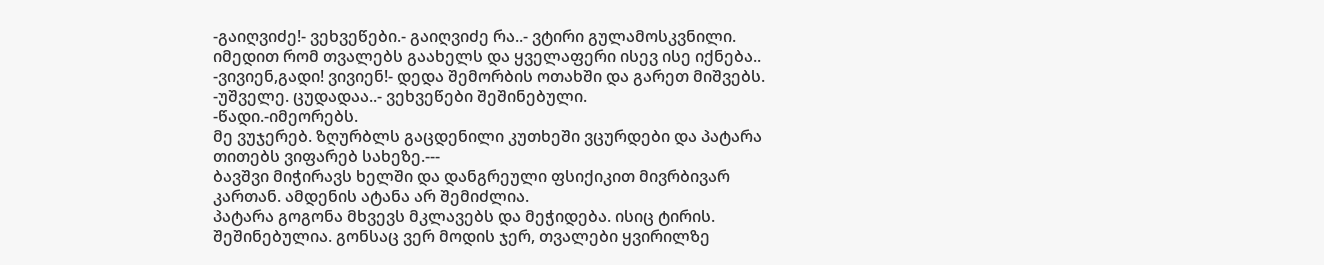-გაიღვიძე!- ვეხვეწები.- გაიღვიძე რა..- ვტირი გულამოსკვნილი. იმედით რომ თვალებს გაახელს და ყველაფერი ისევ ისე იქნება..
-ვივიენ,გადი! ვივიენ!- დედა შემორბის ოთახში და გარეთ მიშვებს.
-უშველე. ცუდადაა..- ვეხვეწები შეშინებული.
-წადი.-იმეორებს.
მე ვუჯერებ. ზღურბლს გაცდენილი კუთხეში ვცურდები და პატარა თითებს ვიფარებ სახეზე.---
ბავშვი მიჭირავს ხელში და დანგრეული ფსიქიკით მივრბივარ კართან. ამდენის ატანა არ შემიძლია.
პატარა გოგონა მხვევს მკლავებს და მეჭიდება. ისიც ტირის. შეშინებულია. გონსაც ვერ მოდის ჯერ, თვალები ყვირილზე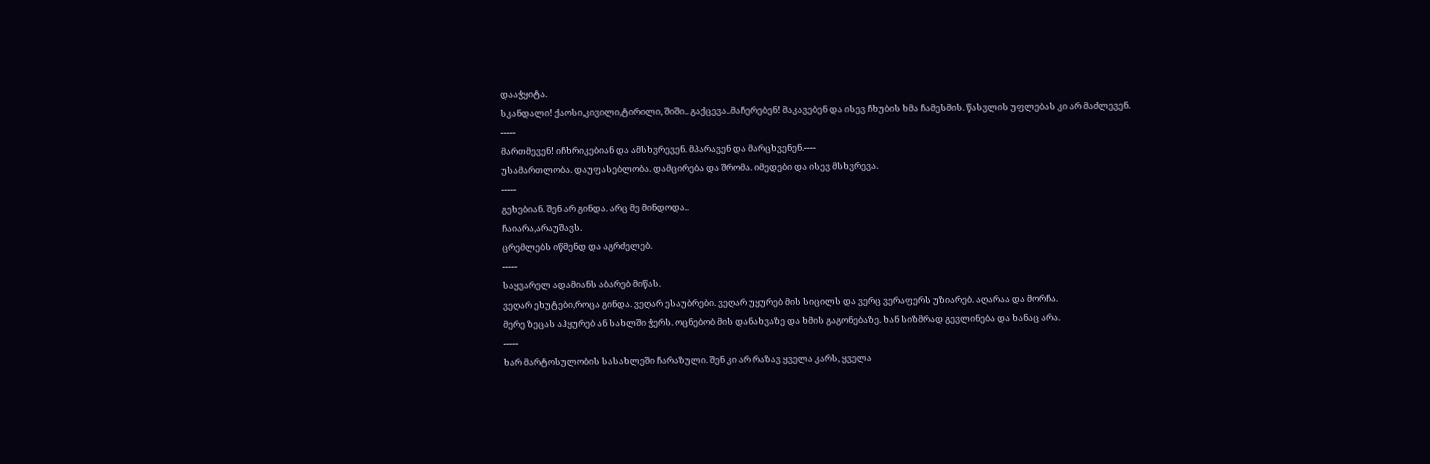დააჭყიტა.
სკანდალი! ქაოსი,კივილი,ტირილი, შიში.. გაქცევა..მაჩერებენ! მაკავებენ და ისევ ჩხუბის ხმა ჩამესმის. წასვლის უფლებას კი არ მაძლევენ.
-----
მართმევენ! იჩხრიკებიან და ამსხვრევენ. მპარავენ და მარცხვენენ.----
უსამართლობა. დაუფასებლობა. დამცირება და შრომა. იმედები და ისევ მსხვრევა.
-----
გეხებიან. შენ არ გინდა. არც მე მინდოდა..
ჩაიარა,არაუშავს.
ცრემლებს იწმენდ და აგრძელებ.
-----
საყვარელ ადამიანს აბარებ მიწას.
ვეღარ ეხუტები,როცა გინდა. ვეღარ ესაუბრები. ვეღარ უყურებ მის სიცილს და ვერც ვერაფერს უზიარებ. აღარაა და მორჩა.
მერე ზეცას აჰყურებ ან სახლში ჭერს. ოცნებობ მის დანახვაზე და ხმის გაგონებაზე. ხან სიზმრად გევლინება და ხანაც არა.
-----
ხარ მარტოსულობის სასახლეში ჩარაზული. შენ კი არ რაზავ ყველა კარს, ყველა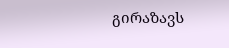გირაზავს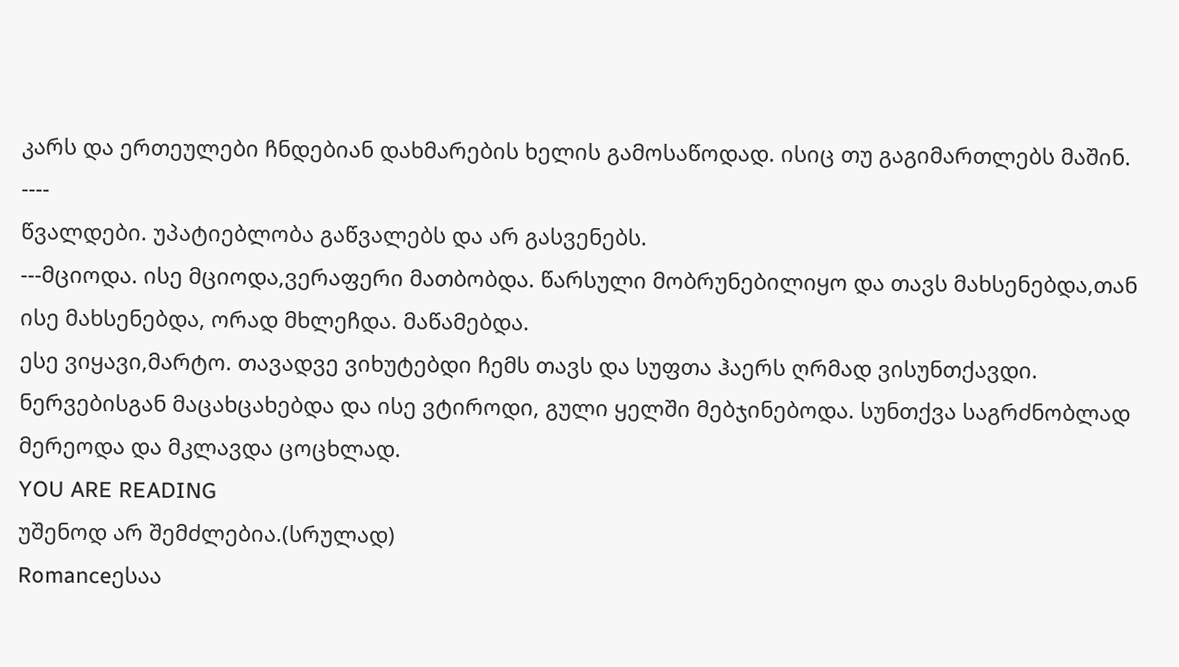კარს და ერთეულები ჩნდებიან დახმარების ხელის გამოსაწოდად. ისიც თუ გაგიმართლებს მაშინ.
----
წვალდები. უპატიებლობა გაწვალებს და არ გასვენებს.
---მციოდა. ისე მციოდა,ვერაფერი მათბობდა. წარსული მობრუნებილიყო და თავს მახსენებდა,თან ისე მახსენებდა, ორად მხლეჩდა. მაწამებდა.
ესე ვიყავი,მარტო. თავადვე ვიხუტებდი ჩემს თავს და სუფთა ჰაერს ღრმად ვისუნთქავდი.
ნერვებისგან მაცახცახებდა და ისე ვტიროდი, გული ყელში მებჯინებოდა. სუნთქვა საგრძნობლად მერეოდა და მკლავდა ცოცხლად.
YOU ARE READING
უშენოდ არ შემძლებია.(სრულად)
Romanceესაა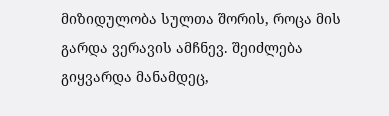მიზიდულობა სულთა შორის, როცა მის გარდა ვერავის ამჩნევ. შეიძლება გიყვარდა მანამდეც,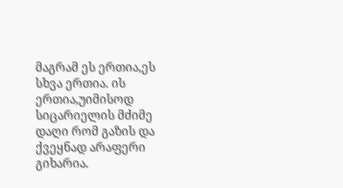მაგრამ ეს ერთია,ეს სხვა ერთია. ის ერთია,უიმისოდ სიცარიელის მძიმე დაღი რომ გაზის და ქვეყნად არაფერი გიხარია.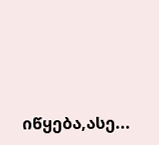იწყება,ასე...